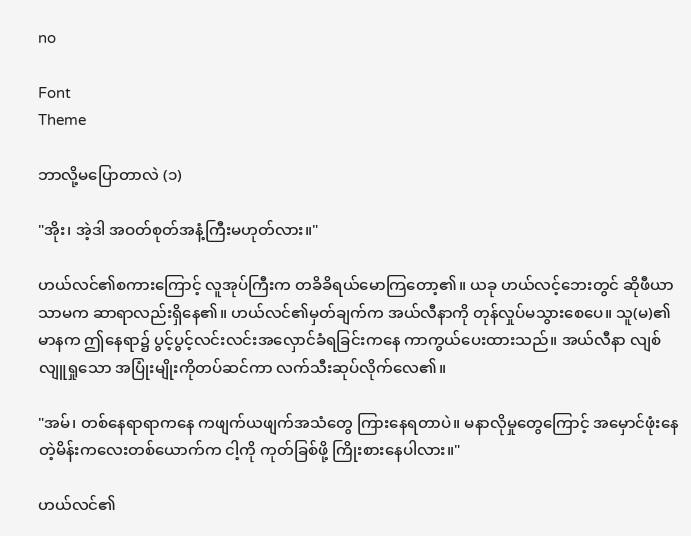no

Font
Theme

ဘာလို့မပြောတာလဲ (၁)

"အိုး၊ အဲ့ဒါ အဝတ်စုတ်အနံ့ကြီးမဟုတ်လား။"

ဟယ်လင်၏စကားကြောင့် လူအုပ်ကြီးက တခိခိရယ်မောကြတော့၏။ ယခု ဟယ်လင့်ဘေးတွင် ဆိုဖီယာသာမက ဆာရာလည်းရှိနေ၏။ ဟယ်လင်၏မှတ်ချက်က အယ်လီနာကို တုန်လှုပ်မသွားစေပေ။ သူ(မ)၏မာနက ဤနေရာ၌ ပွင့်ပွင့်လင်းလင်းအလှောင်ခံရခြင်းကနေ ကာကွယ်ပေးထားသည်။ အယ်လီနာ လျစ်လျူရှုသော အပြုံးမျိုးကိုတပ်ဆင်ကာ လက်သီးဆုပ်လိုက်လေ၏။

"အမ်၊ တစ်နေရာရာကနေ ကဖျက်ယဖျက်အသံတွေ ကြားနေရတာပဲ။ မနာလိုမှုတွေကြောင့် အမှောင်ဖုံးနေတဲ့မိန်းကလေးတစ်ယောက်က ငါ့ကို ကုတ်ခြစ်ဖို့ ကြိုးစားနေပါလား။"

ဟယ်လင်၏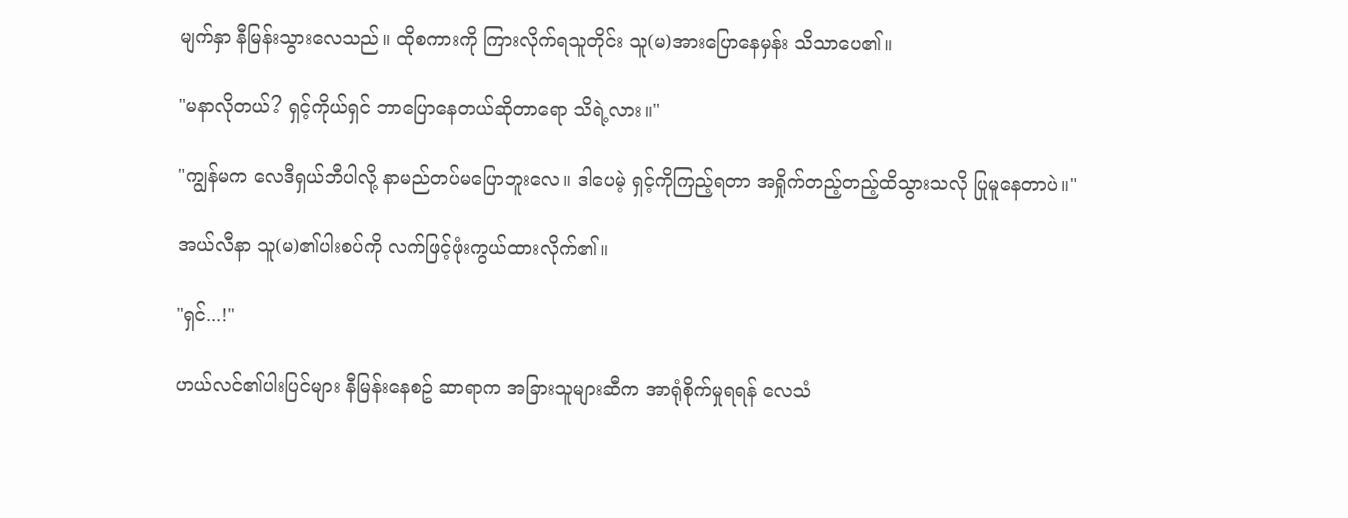မျက်နှာ နီမြန်းသွားလေသည်။ ထိုစကားကို ကြားလိုက်ရသူတိုင်း သူ(မ)အားပြောနေမှန်း သိသာပေ၏။

"မနာလိုတယ်? ရှင့်ကိုယ်ရှင် ဘာပြောနေတယ်ဆိုတာရော သိရဲ့လား။"

"ကျွန်မက လေဒီရှယ်ဘီပါလို့ နာမည်တပ်မပြောဘူးလေ။ ဒါပေမဲ့ ရှင့်ကိုကြည့်ရတာ အရှိုက်တည့်တည့်ထိသွားသလို ပြုမူနေတာပဲ။"

အယ်လီနာ သူ(မ)၏ပါးစပ်ကို လက်ဖြင့်ဖုံးကွယ်ထားလိုက်၏။

"ရှင်...!"

ဟယ်လင်၏ပါးပြင်များ နီမြန်းနေစဥ် ဆာရာက အခြားသူများဆီက အာရုံစိုက်မှုရရန် လေသံ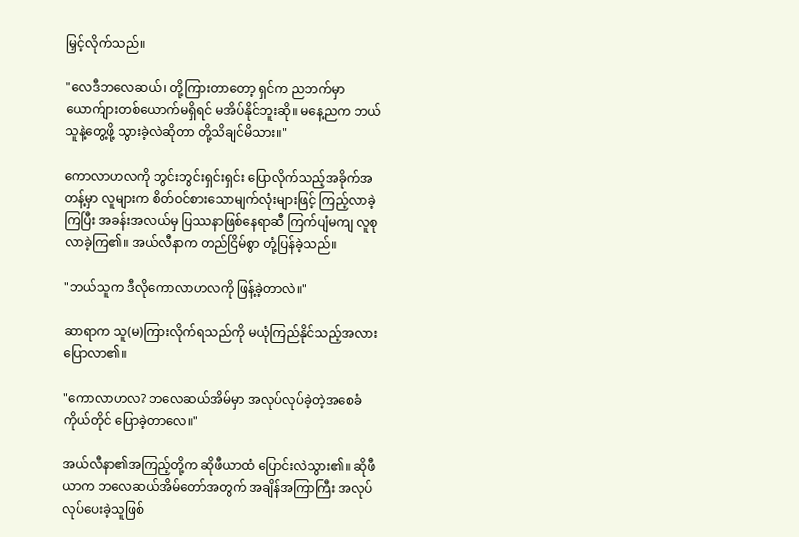မြှင့်လိုက်သည်။

"လေဒီဘလေဆယ်၊ တို့ကြားတာတော့ ရှင်က ညဘက်မှာ ယောက်ျားတစ်ယောက်မရှိရင် မအိပ်နိုင်ဘူးဆို။ မနေ့ညက ဘယ်သူနဲ့တွေ့ဖို့ သွားခဲ့လဲဆိုတာ တို့သိချင်မိသား။"

ကောလာဟလကို ဘွင်းဘွင်းရှင်းရှင်း ပြောလိုက်သည့်အခိုက်အတန့်မှာ လူများက စိတ်ဝင်စားသောမျက်လုံးများဖြင့် ကြည့်လာခဲ့ကြပြီး အခန်းအလယ်မှ ပြဿနာဖြစ်နေရာဆီ ကြက်ပျံမကျ လူစုလာခဲ့ကြ၏။ အယ်လီနာက တည်ငြိမ်စွာ တုံ့ပြန်ခဲ့သည်။

"ဘယ်သူက ဒီလိုကောလာဟလကို ဖြန့်ခဲ့တာလဲ။"

ဆာရာက သူ(မ)ကြားလိုက်ရသည်ကို မယုံကြည်နိုင်သည့်အလား ပြောလာ၏။

"ကောလာဟလ? ဘလေဆယ်အိမ်မှာ အလုပ်လုပ်ခဲ့တဲ့အစေခံကိုယ်တိုင် ပြောခဲ့တာလေ။"

အယ်လီနာ၏အကြည့်တို့က ဆိုဖီယာထံ ပြောင်းလဲသွား၏။ ဆိုဖီယာက ဘလေဆယ်အိမ်တော်အတွက် အချိန်အကြာကြီး အလုပ်လုပ်ပေးခဲ့သူဖြစ်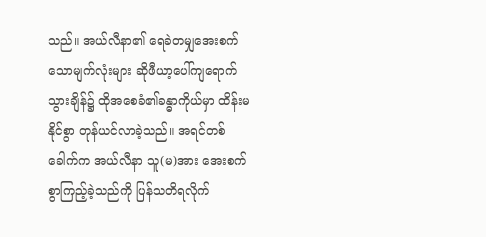သည်။ အယ်လီနာ၏ ရေခဲတမျှအေးစက်သောမျက်လုံးများ ဆိုဖီယာ့ပေါ်ကျရောက်သွားချိန်၌ ထိုအစေခံ၏ခန္ဓာကိုယ်မှာ ထိန်းမနိုင်စွာ တုန်ယင်လာခဲ့သည်။ အရင်တစ်ခေါက်က အယ်လီနာ သူ(မ)အား အေးစက်စွာကြည့်ခဲ့သည်ကို ပြန်သတိရလိုက်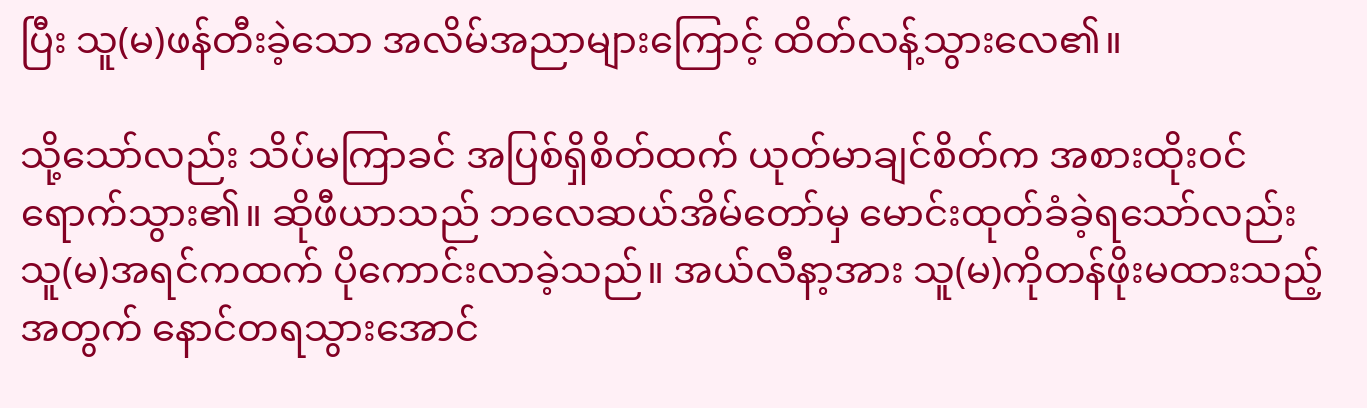ပြီး သူ(မ)ဖန်တီးခဲ့သော အလိမ်အညာများကြောင့် ထိတ်လန့်သွားလေ၏။

သို့သော်လည်း သိပ်မကြာခင် အပြစ်ရှိစိတ်ထက် ယုတ်မာချင်စိတ်က အစားထိုးဝင်ရောက်သွား၏။ ဆိုဖီယာသည် ဘလေဆယ်အိမ်တော်မှ မောင်းထုတ်ခံခဲ့ရသော်လည်း သူ(မ)အရင်ကထက် ပိုကောင်းလာခဲ့သည်။ အယ်လီနာ့အား သူ(မ)ကိုတန်ဖိုးမထားသည့်အတွက် နောင်တရသွားအောင်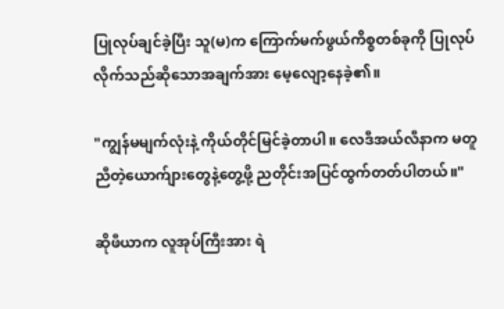ပြုလုပ်ချင်ခဲ့ပြီး သူ(မ)က ကြောက်မက်ဖွယ်ကိစ္စတစ်ခုကို ပြုလုပ်လိုက်သည်ဆိုသောအချက်အား မေ့လျော့နေခဲ့၏။

"ကျွန်မမျက်လုံးနဲ့ ကိုယ်တိုင်မြင်ခဲ့တာပါ။ လေဒီအယ်လီနာက မတူညီတဲ့ယောက်ျားတွေနဲ့တွေ့ဖို့ ညတိုင်းအပြင်ထွက်တတ်ပါတယ်။"

ဆိုဖီယာက လူအုပ်ကြီးအား ရဲ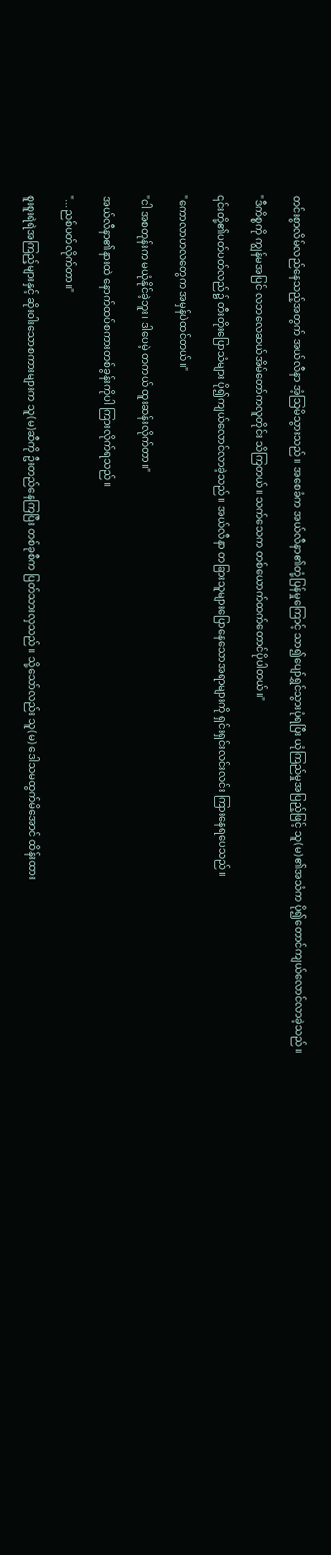တင်းစွာလိမ်လည်နေသည့်အတွက် အယ်လီနာ အံ့သြမိသွားသည်။ အစေခံက အယ်လီနာ၏တုံ့ပြန်မှုကြောင့် သာ၍ပျော်ရွှင်သွားပုံရပြီး ယုံကြည်မှုအပြည့်ဖြင့် သူ(မ)၏အသံက ပို၍တောင်ကျယ်လောင်လာခဲ့သည်။

"ဒီကိစ္စကို ကျွန်မအပြင် လဘလေဆယ်အိမ်တော်ကလူတိုင်း သိကြတယ်။ သက်သေက တစ်ယောက်ထက်တောင်ပိုပါတယ်။"

၎င်းတို့၏ပတ်ပတ်လည်၌ တီးတိုးပြောသံများ ပို၍ကျယ်လောင်လာခဲ့သည်။ အယ်လီနာ တခြားသူများပြောနေသောအရာများကို ရှင်းရှင်းလင်းလင်း ကြားနေရပေသည်။

"ကောလာဟလတွေက အမှန်ပဲထင်တယ်။"

"ငါ အစတုန်းက မယုံနိုင်ခဲ့ဘူး၊ ဒါပေမဲ့ တကယ် ထူးဆန်းလိုက်တာ။"

အယ်လီနာ၏နားထဲ နောက်ထပ်စကားတစ်ခွန်းကိုပါ ကြားလိုက်ရသည်။

"...ညစ်ပတ်လိုက်တာ။"

စူးစူးရဲရဲအကြည့်များနှင့် ဆိုးဝါးသောစကားများက သူ(မ)ဆီကို ဦးတည်နေကြပြီး တစ်ခုစီက ပြတ်သားလှသည်။ သို့သော်လည်း သူ(မ) ဒေါသမထွက်မိအောင် ထိန်းထား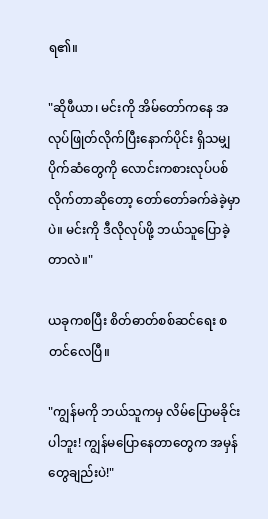ရ၏။

"ဆိုဖီယာ၊ မင်းကို အိမ်တော်ကနေ အလုပ်ဖြုတ်လိုက်ပြီးနောက်ပိုင်း ရှိသမျှပိုက်ဆံတွေကို လောင်းကစားလုပ်ပစ်လိုက်တာဆိုတော့ တော်တော်ခက်ခဲခဲ့မှာပဲ။ မင်းကို ဒီလိုလုပ်ဖို့ ဘယ်သူပြောခဲ့တာလဲ။"

ယခုကစပြီး စိတ်ဓာတ်စစ်ဆင်ရေး စတင်လေပြီ။

"ကျွန်မကို ဘယ်သူကမှ လိမ်ပြောမခိုင်းပါဘူး! ကျွန်မပြောနေတာတွေက အမှန်တွေချည်းပဲ!"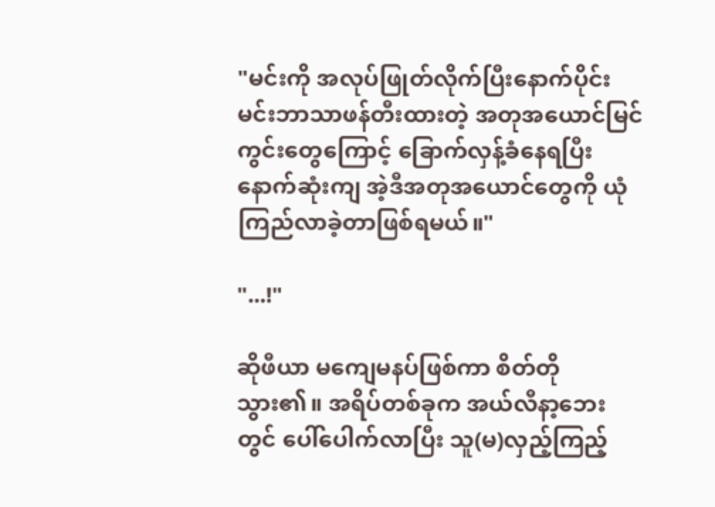"မင်းကို အလုပ်ဖြုတ်လိုက်ပြီးနောက်ပိုင်း မင်းဘာသာဖန်တီးထားတဲ့ အတုအယောင်မြင်ကွင်းတွေကြောင့် ခြောက်လှန့်ခံနေရပြီး နောက်ဆုံးကျ အဲ့ဒီအတုအယောင်တွေကို ယုံကြည်လာခဲ့တာဖြစ်ရမယ်။"

"...!"

ဆိုဖီယာ မကျေမနပ်ဖြစ်ကာ စိတ်တိုသွား၏။ အရိပ်တစ်ခုက အယ်လီနာ့ဘေးတွင် ပေါ်ပေါက်လာပြီး သူ(မ)လှည့်ကြည့်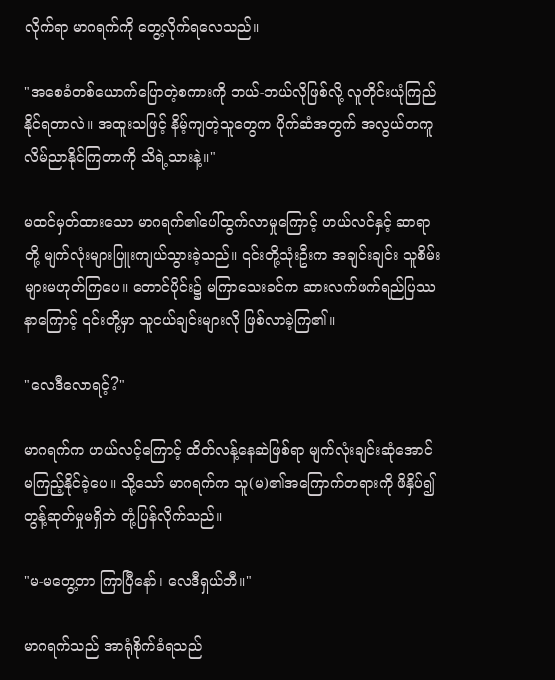လိုက်ရာ မာဂရက်ကို တွေ့လိုက်ရလေသည်။

"အစေခံတစ်ယောက်ပြောတဲ့စကားကို ဘယ်-ဘယ်လိုဖြစ်လို့ လူတိုင်းယုံကြည်နိုင်ရတာလဲ။ အထူးသဖြင့် နိမ့်ကျတဲ့သူတွေက ပိုက်ဆံအတွက် အလွယ်တကူလိမ်ညာနိုင်ကြတာကို သိရဲ့သားနဲ့။"

မထင်မှတ်ထားသော မာဂရက်၏ပေါ်ထွက်လာမှုကြောင့် ဟယ်လင်နှင့် ဆာရာတို့ မျက်လုံးများပြူးကျယ်သွားခဲ့သည်။ ၎င်းတို့သုံးဦးက အချင်းချင်း သူစိမ်းများမဟုတ်ကြပေ။ တောင်ပိုင်း၌ မကြာသေးခင်က ဆားလက်ဖက်ရည်ပြဿနာကြောင့် ၎င်းတို့မှာ သူငယ်ချင်းများလို ဖြစ်လာခဲ့ကြ၏။

"လေဒီလောရင့်?"

မာဂရက်က ဟယ်လင့်ကြောင့် ထိတ်လန့်နေဆဲဖြစ်ရာ မျက်လုံးချင်းဆုံအောင် မကြည့်နိုင်ခဲ့ပေ။ သို့သော် မာဂရက်က သူ(မ)၏အကြောက်တရားကို ဖိနှိပ်၍ တွန့်ဆုတ်မှုမရှိဘဲ တုံ့ပြန်လိုက်သည်။

"မ-မတွေ့တာ ကြာပြီနော်၊ လေဒီရှယ်ဘီ။"

မာဂရက်သည် အာရုံစိုက်ခံရသည်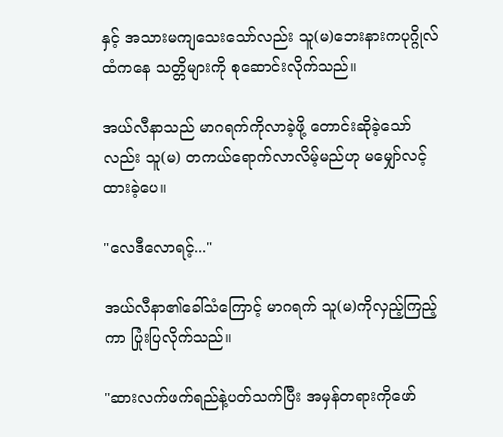နှင့် အသားမကျသေးသော်လည်း သူ(မ)ဘေးနားကပုဂ္ဂိုလ်ထံကနေ သတ္တိများကို စုဆောင်းလိုက်သည်။

အယ်လီနာသည် မာဂရက်ကိုလာခဲ့ဖို့ တောင်းဆိုခဲ့သော်လည်း သူ(မ) တကယ်ရောက်လာလိမ့်မည်ဟု မမျှော်လင့်ထားခဲ့ပေ။

"လေဒီလောရင့်..."

အယ်လီနာ၏ခေါ်သံကြောင့် မာဂရက် သူ(မ)ကိုလှည့်ကြည့်ကာ ပြုံးပြလိုက်သည်။

"ဆားလက်ဖက်ရည်နဲ့ပတ်သက်ပြီး အမှန်တရားကိုဖော်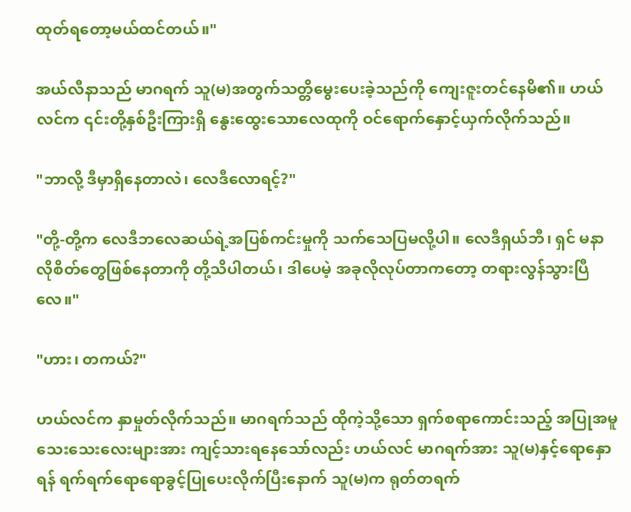ထုတ်ရတော့မယ်ထင်တယ်။"

အယ်လီနာသည် မာဂရက် သူ(မ)အတွက်သတ္တိမွေးပေးခဲ့သည်ကို ကျေးဇူးတင်နေမိ၏။ ဟယ်လင်က ၎င်းတို့နှစ်ဦးကြားရှိ နွေးထွေးသောလေထုကို ဝင်ရောက်နှောင့်ယှက်လိုက်သည်။

"ဘာလို့ ဒီမှာရှိနေတာလဲ၊ လေဒီလောရင့်?"

"တို့-တို့က လေဒီဘလေဆယ်ရဲ့အပြစ်ကင်းမှုကို သက်သေပြမလို့ပါ။ လေဒီရှယ်ဘီ၊ ရှင် မနာလိုစိတ်တွေဖြစ်နေတာကို တို့သိပါတယ်၊ ဒါပေမဲ့ အခုလိုလုပ်တာကတော့ တရားလွန်သွားပြီလေ။"

"ဟား၊ တကယ်?"

ဟယ်လင်က နှာမှုတ်လိုက်သည်။ မာဂရက်သည် ထိုကဲ့သို့သော ရှက်စရာကောင်းသည့် အပြုအမူသေးသေးလေးများအား ကျင့်သားရနေသော်လည်း ဟယ်လင် မာဂရက်အား သူ(မ)နှင့်ရောနှောရန် ရက်ရက်ရောရောခွင့်ပြုပေးလိုက်ပြီးနောက် သူ(မ)က ရုတ်တရက်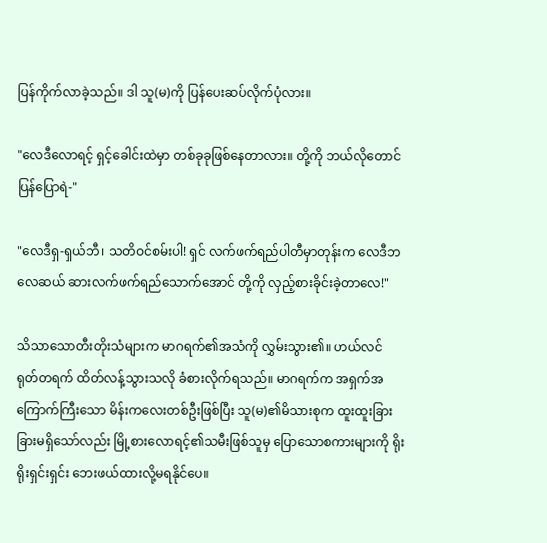ပြန်ကိုက်လာခဲ့သည်။ ဒါ သူ(မ)ကို ပြန်ပေးဆပ်လိုက်ပုံလား။

"လေဒီလောရင့် ရှင့်ခေါင်းထဲမှာ တစ်ခုခုဖြစ်နေတာလား။ တို့ကို ဘယ်လိုတောင် ပြန်ပြောရဲ-"

"လေဒီရှ-ရှယ်ဘီ၊ သတိဝင်စမ်းပါ! ရှင် လက်ဖက်ရည်ပါတီမှာတုန်းက လေဒီဘလေဆယ် ဆားလက်ဖက်ရည်သောက်အောင် တို့ကို လှည့်စားခိုင်းခဲ့တာလေ!"

သိသာသောတီးတိုးသံများက မာဂရက်၏အသံကို လွှမ်းသွား၏။ ဟယ်လင် ရုတ်တရက် ထိတ်လန့်သွားသလို ခံစားလိုက်ရသည်။ မာဂရက်က အရှက်အကြောက်ကြီးသော မိန်းကလေးတစ်ဦးဖြစ်ပြီး သူ(မ)၏မိသားစုက ထူးထူးခြားခြားမရှိသော်လည်း မြို့စားလောရင့်၏သမီးဖြစ်သူမှ ပြောသောစကားများကို ရိုးရိုးရှင်းရှင်း ဘေးဖယ်ထားလို့မရနိုင်ပေ။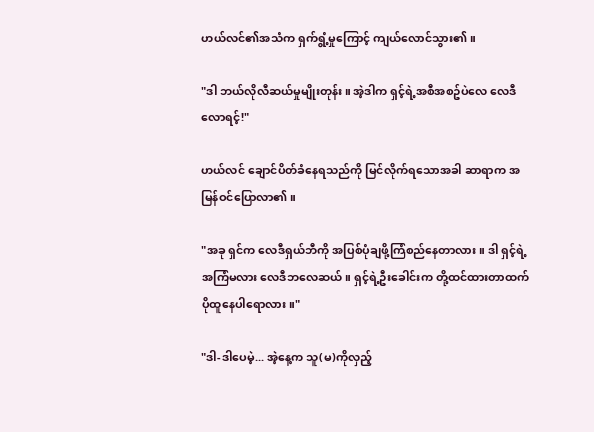ဟယ်လင်၏အသံက ရှက်ရွံ့မှုကြောင့် ကျယ်လောင်သွား၏။

"ဒါ ဘယ်လိုလီဆယ်မှုမျိုးတုန်း။ အဲ့ဒါက ရှင့်ရဲ့အစီအစဥ်ပဲလေ လေဒီလောရင့်!"

ဟယ်လင် ချောင်ပိတ်ခံနေရသည်ကို မြင်လိုက်ရသောအခါ ဆာရာက အမြန်ဝင်ပြောလာ၏။

"အခု ရှင်က လေဒီရှယ်ဘီကို အပြစ်ပုံချဖို့ကြံစည်နေတာလား။ ဒါ ရှင့်ရဲ့အကြံမလား လေဒီဘလေဆယ်။ ရှင့်ရဲ့ဦးခေါင်းက တို့ထင်ထားတာထက် ပိုထူနေပါရောလား။"

"ဒါ-ဒါပေမဲ့... အဲ့နေ့က သူ(မ)ကိုလှည့်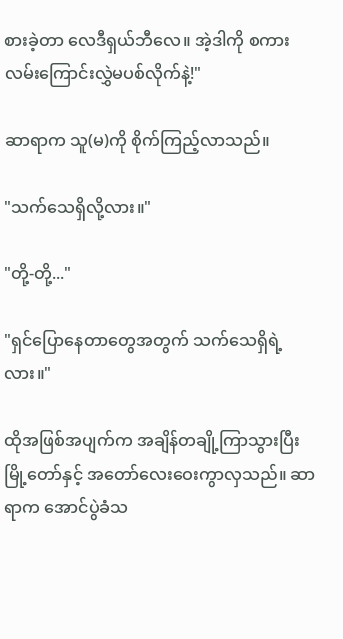စားခဲ့တာ လေဒီရှယ်ဘီလေ။ အဲ့ဒါကို စကားလမ်းကြောင်းလွှဲမပစ်လိုက်နဲ့!"

ဆာရာက သူ(မ)ကို စိုက်ကြည့်လာသည်။

"သက်သေရှိလို့လား။"

"တို့-တို့..."

"ရှင်ပြောနေတာတွေအတွက် သက်သေရှိရဲ့လား။"

ထိုအဖြစ်အပျက်က အချိန်တချို့ကြာသွားပြီး မြို့တော်နှင့် အတော်လေးဝေးကွာလှသည်။ ဆာရာက အောင်ပွဲခံသ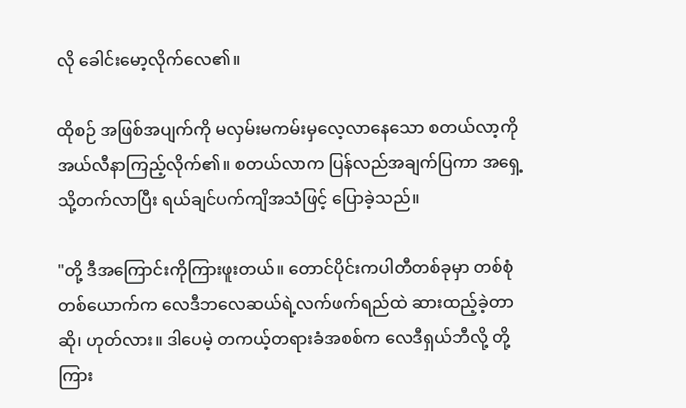လို ခေါင်းမော့လိုက်လေ၏။

ထိုစဉ် အဖြစ်အပျက်ကို မလှမ်းမကမ်းမှလေ့လာနေသော စတယ်လာ့ကို အယ်လီနာကြည့်လိုက်၏။ စတယ်လာက ပြန်လည်အချက်ပြကာ အရှေ့သို့တက်လာပြီး ရယ်ချင်ပက်ကျိအသံဖြင့် ပြောခဲ့သည်။

"တို့ ဒီအကြောင်းကိုကြားဖူးတယ်။ တောင်ပိုင်းကပါတီတစ်ခုမှာ တစ်စုံတစ်ယောက်က လေဒီဘလေဆယ်ရဲ့လက်ဖက်ရည်ထဲ ဆားထည့်ခဲ့တာဆို၊ ဟုတ်လား။ ဒါပေမဲ့ တကယ့်တရားခံအစစ်က လေဒီရှယ်ဘီလို့ တို့ကြား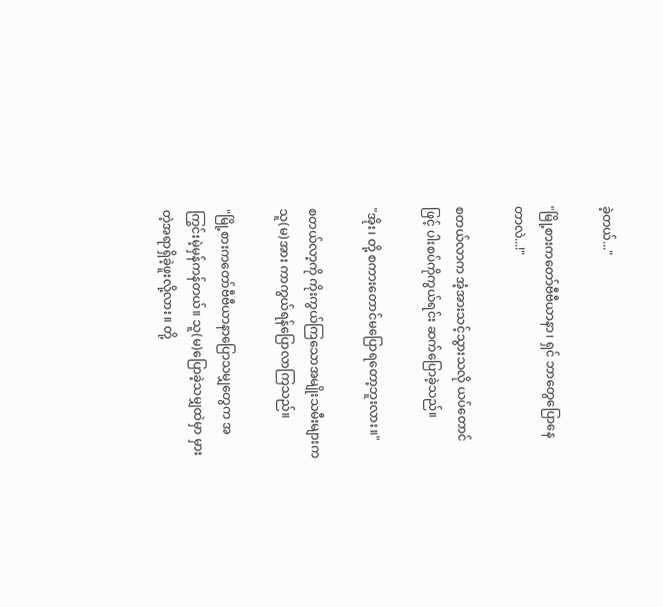ခဲ့တယ်..."

"မြို့စားကတော်ဗီဗီယာနာ၊ ရှင် ဘာတွေပြောနေတာလဲ...!"

စတယ်လာက အံ့အားသင့်သွားသလို ယပ်တောင်ဖြင့် ပါးစပ်ကိုကွယ်ရင်း ဆက်ပြောခဲ့သည်။

"အိုး၊ တို့ စကားတောင်မပြောရတော့ဘူးလား။"

စတယ်လာ့ကို ကိုးကွယ်ကြသောအမျိုးသမီးများက သူ(မ)အား ကာကွယ်ရန်ပြောလာကြသည်။

"မြို့စားကတော်ဗီဗီယာနာပြောသမျှတွေက အကြွင်းမဲ့မှန်ကန်တယ်။ သူ(မ)ပြောခဲ့သမျှထဲမှာ မှားတဲ့အရာရှိခဲ့ဖူးလို့လား။ တို့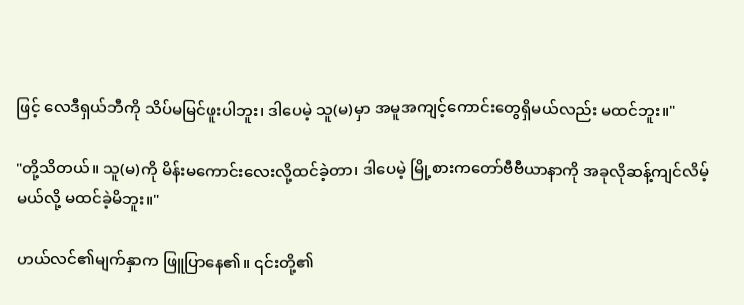ဖြင့် လေဒီရှယ်ဘီကို သိပ်မမြင်ဖူးပါဘူး၊ ဒါပေမဲ့ သူ(မ)မှာ အမူအကျင့်ကောင်းတွေရှိမယ်လည်း မထင်ဘူး။"

"တို့သိတယ်။ သူ(မ)ကို မိန်းမကောင်းလေးလို့ထင်ခဲ့တာ၊ ဒါပေမဲ့ မြို့စားကတော်ဗီဗီယာနာကို အခုလိုဆန့်ကျင်လိမ့်မယ်လို့ မထင်ခဲ့မိဘူး။"

ဟယ်လင်၏မျက်နှာက ဖြူပြာနေ၏။ ၎င်းတို့၏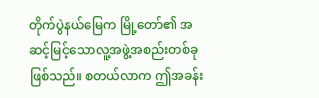တိုက်ပွဲနယ်မြေက မြို့တော်၏ အဆင့်မြင့်သောလူ့အဖွဲ့အစည်းတစ်ခုဖြစ်သည်။ စတယ်လာက ဤအခန်း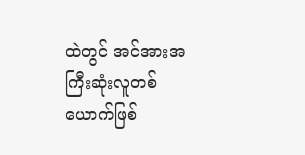ထဲတွင် အင်အားအကြီးဆုံးလူတစ်ယောက်ဖြစ်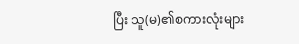ပြီး သူ(မ)၏စကားလုံးများ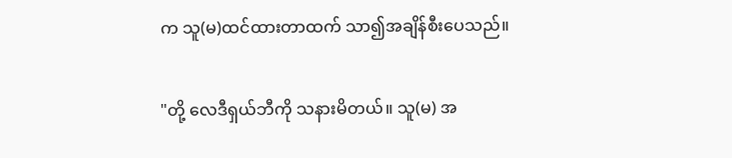က သူ(မ)ထင်ထားတာထက် သာ၍အချိန်စီးပေသည်။

"တို့ လေဒီရှယ်ဘီကို သနားမိတယ်။ သူ(မ) အ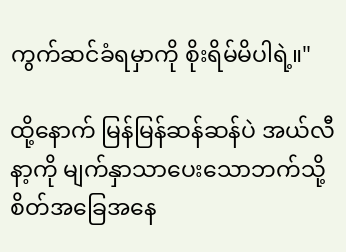ကွက်ဆင်ခံရမှာကို စိုးရိမ်မိပါရဲ့။"

ထို့နောက် မြန်မြန်ဆန်ဆန်ပဲ အယ်လီနာ့ကို မျက်နှာသာပေးသောဘက်သို့ စိတ်အခြေအနေ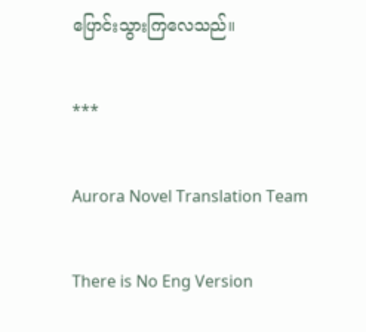ပြောင်းသွားကြလေသည်။

***

Aurora Novel Translation Team

There is No Eng Version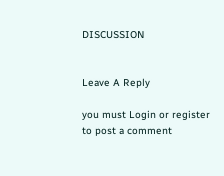DISCUSSION


Leave A Reply

you must Login or register to post a comment